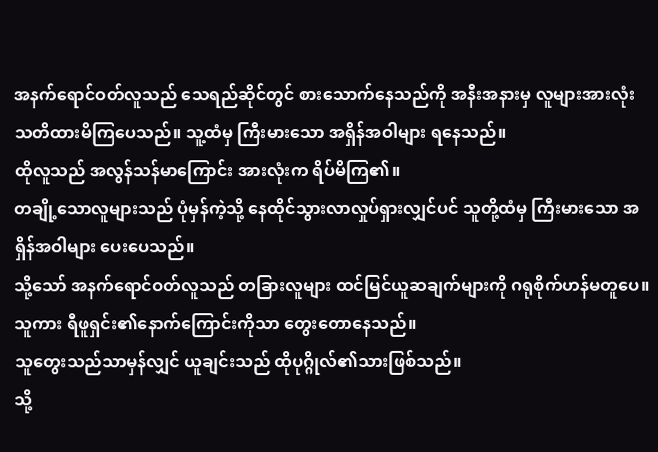အနက်ရောင်ဝတ်လူသည် သေရည်ဆိုင်တွင် စားသောက်နေသည်ကို အနီးအနားမှ လူများအားလုံး သတိထားမိကြပေသည်။ သူ့ထံမှ ကြီးမားသော အရှိန်အဝါများ ရနေသည်။
ထိုလူသည် အလွန်သန်မာကြောင်း အားလုံးက ရိပ်မိကြ၏။
တချို့သောလူများသည် ပုံမှန်ကဲ့သို့ နေထိုင်သွားလာလှုပ်ရှားလျှင်ပင် သူတို့ထံမှ ကြီးမားသော အရှိန်အဝါများ ပေးပေသည်။
သို့သော် အနက်ရောင်ဝတ်လူသည် တခြားလူများ ထင်မြင်ယူဆချက်များကို ဂရုစိုက်ဟန်မတူပေ။ သူကား ရီဖူရှင်း၏နောက်ကြောင်းကိုသာ တွေးတောနေသည်။
သူတွေးသည်သာမှန်လျှင် ယူချင်းသည် ထိုပုဂ္ဂိုလ်၏သားဖြစ်သည်။
သို့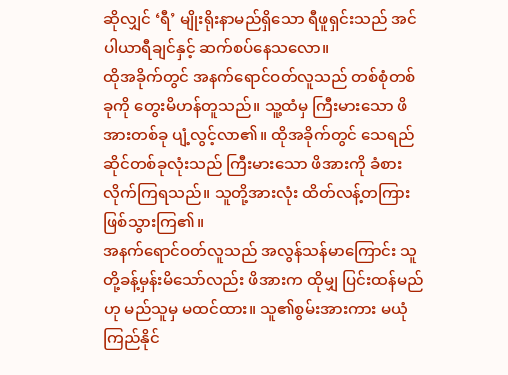ဆိုလျှင် ‘ရီ’ မျိုးရိုးနာမည်ရှိသော ရီဖူရှင်းသည် အင်ပါယာရီချင်နှင့် ဆက်စပ်နေသလော။
ထိုအခိုက်တွင် အနက်ရောင်ဝတ်လူသည် တစ်စုံတစ်ခုကို တွေးမိဟန်တူသည်။ သူ့ထံမှ ကြီးမားသော ဖိအားတစ်ခု ပျံ့လွင့်လာ၏။ ထိုအခိုက်တွင် သေရည်ဆိုင်တစ်ခုလုံးသည် ကြီးမားသော ဖိအားကို ခံစားလိုက်ကြရသည်။ သူတို့အားလုံး ထိတ်လန့်တကြားဖြစ်သွားကြ၏။
အနက်ရောင်ဝတ်လူသည် အလွန်သန်မာကြောင်း သူတို့ခန့်မှန်းမိသော်လည်း ဖိအားက ထိုမျှ ပြင်းထန်မည်ဟု မည်သူမှ မထင်ထား။ သူ၏စွမ်းအားကား မယုံကြည်နိုင်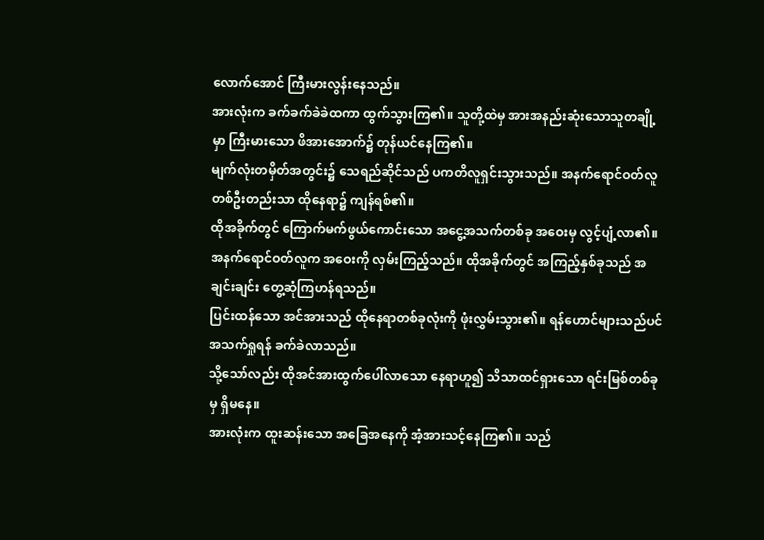လောက်အောင် ကြီးမားလွန်းနေသည်။
အားလုံးက ခက်ခက်ခဲခဲထကာ ထွက်သွားကြ၏။ သူတို့ထဲမှ အားအနည်းဆုံးသောသူတချို့မှာ ကြီးမားသော ဖိအားအောက်၌ တုန်ယင်နေကြ၏။
မျက်လုံးတမှိတ်အတွင်း၌ သေရည်ဆိုင်သည် ပကတိလူရှင်းသွားသည်။ အနက်ရောင်ဝတ်လူတစ်ဦးတည်းသာ ထိုနေရာ၌ ကျန်ရစ်၏။
ထိုအခိုက်တွင် ကြောက်မက်ဖွယ်ကောင်းသော အငွေ့အသက်တစ်ခု အဝေးမှ လွင့်ပျံ့လာ၏။ အနက်ရောင်ဝတ်လူက အဝေးကို လှမ်းကြည့်သည်။ ထိုအခိုက်တွင် အကြည့်နှစ်ခုသည် အချင်းချင်း တွေ့ဆုံကြဟန်ရသည်။
ပြင်းထန်သော အင်အားသည် ထိုနေရာတစ်ခုလုံးကို ဖုံးလွှမ်းသွား၏။ ရန်ဟောင်များသည်ပင် အသက်ရှုရန် ခက်ခဲလာသည်။
သို့သော်လည်း ထိုအင်အားထွက်ပေါ်လာသော နေရာဟူ၍ သိသာထင်ရှားသော ရင်းမြစ်တစ်ခုမှ ရှိမနေ။
အားလုံးက ထူးဆန်းသော အခြေအနေကို အံ့အားသင့်နေကြ၏။ သည်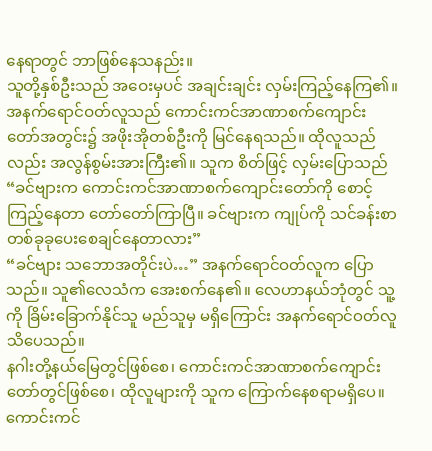နေရာတွင် ဘာဖြစ်နေသနည်း။
သူတို့နှစ်ဦးသည် အဝေးမှပင် အချင်းချင်း လှမ်းကြည့်နေကြ၏။ အနက်ရောင်ဝတ်လူသည် ကောင်းကင်အာဏာစက်ကျောင်းတော်အတွင်း၌ အဖိုးအိုတစ်ဦးကို မြင်နေရသည်။ ထိုလူသည်လည်း အလွန်စွမ်းအားကြီး၏။ သူက စိတ်ဖြင့် လှမ်းပြောသည် “ခင်ဗျားက ကောင်းကင်အာဏာစက်ကျောင်းတော်ကို စောင့်ကြည့်နေတာ တော်တော်ကြာပြီ။ ခင်ဗျားက ကျုပ်ကို သင်ခန်းစာတစ်ခုခုပေးစေချင်နေတာလား”
“ခင်ဗျား သဘောအတိုင်းပဲ…” အနက်ရောင်ဝတ်လူက ပြောသည်။ သူ၏လေသံက အေးစက်နေ၏။ လေဟာနယ်ဘုံတွင် သူ့ကို ခြိမ်းခြောက်နိုင်သူ မည်သူမှ မရှိကြောင်း အနက်ရောင်ဝတ်လူသိပေသည်။
နဂါးတို့နယ်မြေတွင်ဖြစ်စေ၊ ကောင်းကင်အာဏာစက်ကျောင်းတော်တွင်ဖြစ်စေ၊ ထိုလူများကို သူက ကြောက်နေစရာမရှိပေ။
ကောင်းကင်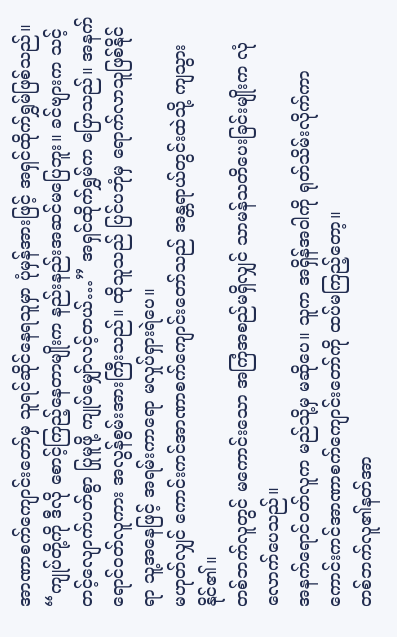အာဏာစက်ကျောင်းတော်မှ သူရင်ဆိုင်နေရသူမှာ ပုံမှန်အားဖြင့် အရှင်ထိုက်ရွှမ်ဖြစ်သည်။
“ကျုပ်တို့ကို ဒီလို စောင့်ကြည့်နေတာမျိုးက နည်းနည်းအဆင်မပြေဘူး။ ခင်ဗျားက သင့်တင့်လျောက်ပတ်စွာ ပြုမူဖို့ ကျုပ်မျှော်လင့်တယ်…” အရှင်ထိုက်ရွှမ်က ပြောသည်။ အနက်ရောင်ဝတ်လူကား အလွန်စွမ်းအားကြီးသည်။ ထိုသူသည် ပြင်ပဘုံမှ ရောက်လာသူဖြစ်နိုင်ရာ သူ့အနေဖြင့် အရမ်းကာရော မလှုပ်ရှားရဲပေ။
မဟုတ်လျှင် ကောင်းကင်အာဏာစက်ကျောင်းတော်သည် အန္တရာယ်တွင်းထဲသို့ ကျသွားနိုင်၏။
တစ်ဘက်လူတွင် မကောင်းသော အကြံအစည်မရှိလျှင် သာမန်သတိပေးခြင်းမျိုးက လုံလောက်ပေသည်။
အနက်ရောင်ဝတ်လူက မည်သို့မှ မဆိုပေ။ သူက အရှိန်အဝါကို ရုတ်သိမ်းလိုက်ကာ ကောင်းကင်အာဏာစက်ကျောင်းတော်ကို ထပ်မကြည့်တော့။
တစ်ဘက်လူ၏နတ်အာ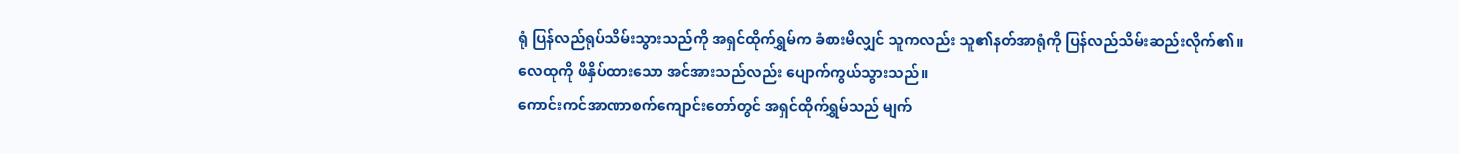ရုံ ပြန်လည်ရုပ်သိမ်းသွားသည်ကို အရှင်ထိုက်ရွှမ်က ခံစားမိလျှင် သူကလည်း သူ၏နတ်အာရုံကို ပြန်လည်သိမ်းဆည်းလိုက်၏။ လေထုကို ဖိနှိပ်ထားသော အင်အားသည်လည်း ပျောက်ကွယ်သွားသည်။
ကောင်းကင်အာဏာစက်ကျောင်းတော်တွင် အရှင်ထိုက်ရွှမ်သည် မျက်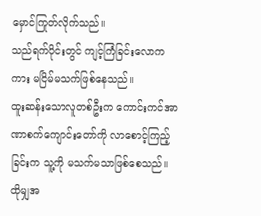မှောင်ကြုတ်လိုက်သည်။
သည်ရက်ပိုင်းတွင် ကျင့်ကြံခြင်းလောကကား မငြိမ်မသက်ဖြစ်နေသည်။
ထူးဆန်းသောလူတစ်ဦးက ကောင်းကင်အာဏာစက်ကျောင်းတော်ကို လာစောင့်ကြည့်ခြင်းက သူ့ကို မသက်မသာဖြစ်စေသည်။
ထိုမျှအ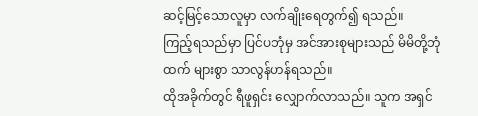ဆင့်မြင့်သောလူမှာ လက်ချိုးရေတွက်၍ ရသည်။
ကြည့်ရသည်မှာ ပြင်ပဘုံမှ အင်အားစုများသည် မိမိတို့ဘုံထက် များစွာ သာလွန်ဟန်ရသည်။
ထိုအခိုက်တွင် ရီဖူရှင်း လျှောက်လာသည်။ သူက အရှင်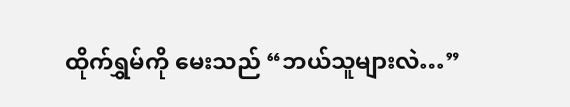ထိုက်ရွှမ်ကို မေးသည် “ဘယ်သူများလဲ…”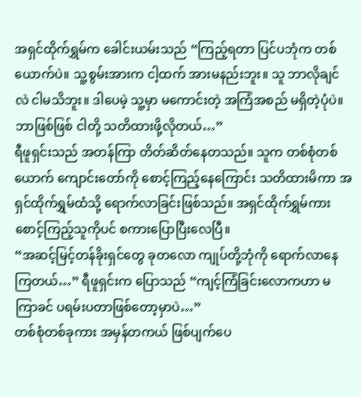အရှင်ထိုက်ရွှမ်က ခေါင်းယမ်းသည် “ကြည့်ရတာ ပြင်ပဘုံက တစ်ယောက်ပဲ။ သူ့စွမ်းအားက ငါ့ထက် အားမနည်းဘူး။ သူ ဘာလိုချင်လဲ ငါမသိဘူး။ ဒါပေမဲ့ သူ့မှာ မကောင်းတဲ့ အကြံအစည် မရှိတဲ့ပုံပဲ။ ဘာဖြစ်ဖြစ် ငါတို့ သတိထားဖို့လိုတယ်…”
ရီဖူရှင်းသည် အတန်ကြာ တိတ်ဆိတ်နေတသည်။ သူက တစ်စုံတစ်ယောက် ကျောင်းတော်ကို စောင့်ကြည့်နေကြောင်း သတိထားမိကာ အရှင်ထိုက်ရွှမ်ထံသို့ ရောက်လာခြင်းဖြစ်သည်။ အရှင်ထိုက်ရွှမ်ကား စောင့်ကြည့်သူကိုပင် စကားပြောပြီးလေပြီ။
“အဆင့်မြင့်တန်ခိုးရှင်တွေ ခုတလော ကျုပ်တို့ဘုံကို ရောက်လာနေကြတယ်…” ရီဖူရှင်းက ပြောသည် “ကျင့်ကြံခြင်းလောကဟာ မကြာခင် ပရမ်းပတာဖြစ်တော့မှာပဲ…”
တစ်စုံတစ်ခုကား အမှန်တကယ် ဖြစ်ပျက်ပေ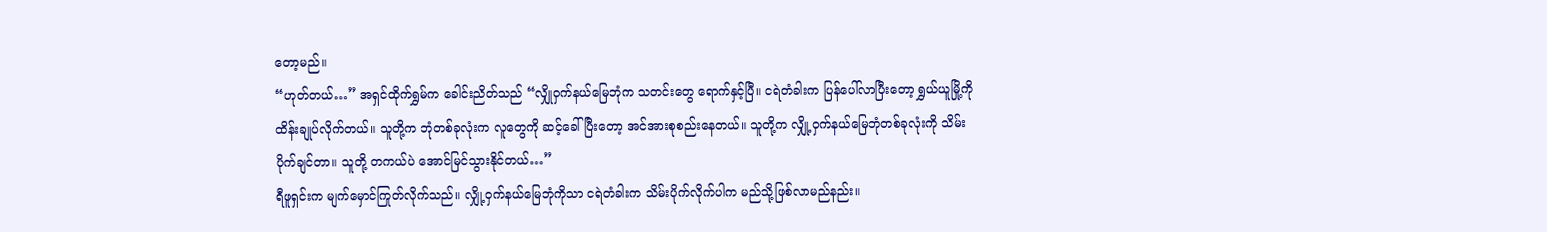တော့မည်။
“ဟုတ်တယ်…” အရှင်ထိုက်ရွှမ်က ခေါင်းညိတ်သည် “လျှိုဝှက်နယ်မြေဘုံက သတင်းတွေ ရောက်နှင့်ပြီ။ ငရဲတံခါးက ပြန်ပေါ်လာပြီးတော့ ရွှယ်ယူမြို့ကို ထိန်းချုပ်လိုက်တယ်။ သူတို့က ဘုံတစ်ခုလုံးက လူတွေကို ဆင့်ခေါ်ပြီးတော့ အင်အားစုစည်းနေတယ်။ သူတို့က လျှို့ဝှက်နယ်မြေဘုံတစ်ခုလုံးကို သိမ်းပိုက်ချင်တာ။ သူတို့ တကယ်ပဲ အောင်မြင်သွားနိုင်တယ်…”
ရီဖူရှင်းက မျက်မှောင်ကြုတ်လိုက်သည်။ လျှို့ဝှက်နယ်မြေဘုံကိုသာ ငရဲတံခါးက သိမ်းပိုက်လိုက်ပါက မည်သို့ဖြစ်လာမည်နည်း။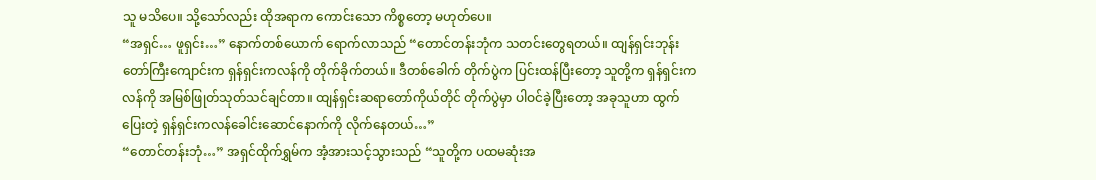သူ မသိပေ။ သို့သော်လည်း ထိုအရာက ကောင်းသော ကိစ္စတော့ မဟုတ်ပေ။
“အရှင်… ဖူရှင်း…” နောက်တစ်ယောက် ရောက်လာသည် “တောင်တန်းဘုံက သတင်းတွေရတယ်။ ထျန်ရှင်းဘုန်းတော်ကြီးကျောင်းက ရှန်ရှင်းကလန်ကို တိုက်ခိုက်တယ်။ ဒီတစ်ခေါက် တိုက်ပွဲက ပြင်းထန်ပြီးတော့ သူတို့က ရှန်ရှင်းကလန်ကို အမြစ်ဖြုတ်သုတ်သင်ချင်တာ။ ထျန်ရှင်းဆရာတော်ကိုယ်တိုင် တိုက်ပွဲမှာ ပါဝင်ခဲ့ပြီးတော့ အခုသူဟာ ထွက်ပြေးတဲ့ ရှန်ရှင်းကလန်ခေါင်းဆောင်နောက်ကို လိုက်နေတယ်…”
“တောင်တန်းဘုံ…” အရှင်ထိုက်ရွှမ်က အံ့အားသင့်သွားသည် “သူတို့က ပထမဆုံးအ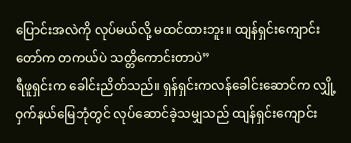ပြောင်းအလဲကို လုပ်မယ်လို့ မထင်ထားဘူး။ ထျန်ရှင်းကျောင်းတော်က တကယ်ပဲ သတ္တိကောင်းတာပဲ”
ရီဖူရှင်းက ခေါင်းညိတ်သည်။ ရှန်ရှင်းကလန်ခေါင်းဆောင်က လျှို့ဝှက်နယ်မြေဘုံတွင် လုပ်ဆောင်ခဲ့သမျှသည် ထျန်ရှင်းကျောင်း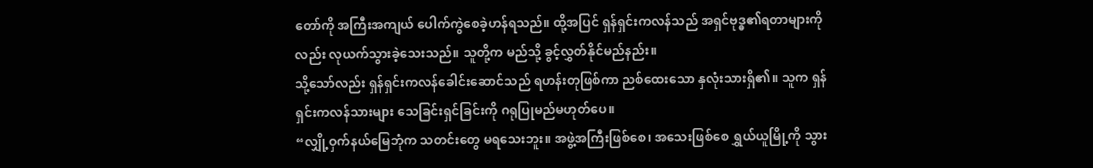တော်ကို အကြီးအကျယ် ပေါက်ကွဲစေခဲ့ဟန်ရသည်။ ထို့အပြင် ရှန်ရှင်းကလန်သည် အရှင်ဗုဒ္ဓ၏ရတာများကိုလည်း လုယက်သွားခဲ့သေးသည်။ သူတို့က မည်သို့ ခွင့်လွှတ်နိုင်မည်နည်း။
သို့သော်လည်း ရှန်ရှင်းကလန်ခေါင်းဆောင်သည် ရဟန်းတုဖြစ်ကာ ညစ်ထေးသော နှလုံးသားရှိ၏။ သူက ရှန်ရှင်းကလန်သားများ သေခြင်းရှင်ခြင်းကို ဂရုပြုမည်မဟုတ်ပေ။
“လျှို့ဝှက်နယ်မြေဘုံက သတင်းတွေ မရသေးဘူး။ အဖွဲ့အကြီးဖြစ်စေ၊ အသေးဖြစ်စေ ရွှယ်ယူမြို့ကို သွား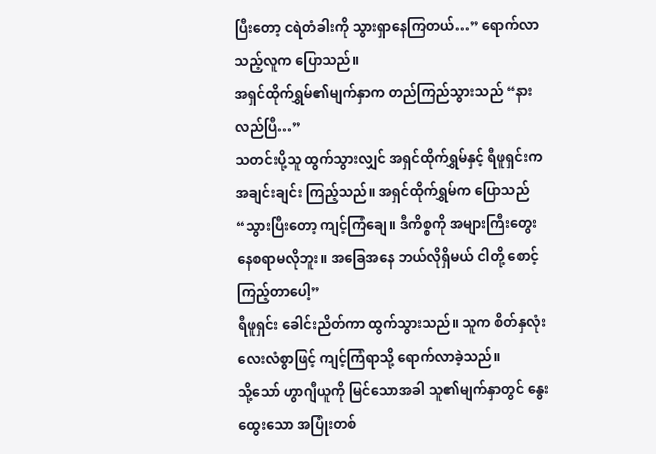ပြီးတော့ ငရဲတံခါးကို သွားရှာနေကြတယ်…” ရောက်လာသည့်လူက ပြောသည်။
အရှင်ထိုက်ရွှမ်၏မျက်နှာက တည်ကြည်သွားသည် “နားလည်ပြီ…”
သတင်းပို့သူ ထွက်သွားလျှင် အရှင်ထိုက်ရွှမ်နှင့် ရီဖူရှင်းက အချင်းချင်း ကြည့်သည်။ အရှင်ထိုက်ရွှမ်က ပြောသည် “သွားပြီးတော့ ကျင့်ကြံချေ။ ဒီကိစ္စကို အများကြီးတွေးနေစရာမလိုဘူး။ အခြေအနေ ဘယ်လိုရှိမယ် ငါတို့ စောင့်ကြည့်တာပေါ့”
ရီဖူရှင်း ခေါင်းညိတ်ကာ ထွက်သွားသည်။ သူက စိတ်နှလုံးလေးလံစွာဖြင့် ကျင့်ကြံရာသို့ ရောက်လာခဲ့သည်။
သို့သော် ဟွာဂျီယူကို မြင်သောအခါ သူ၏မျက်နှာတွင် နွေးထွေးသော အပြုံးတစ်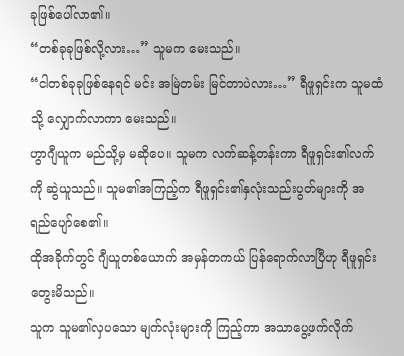ခုဖြစ်ပေါ်လာ၏။
“တစ်ခုခုဖြစ်လို့လား…” သူမက မေးသည်။
“ငါတစ်ခုခုဖြစ်နေရင် မင်း အမြဲတမ်း မြင်တာပဲလား…” ရီဖူရှင်းက သူမထံသို့ လျှောက်လာကာ မေးသည်။
ဟွာဂျီယူက မည်သို့မှ မဆိုပေ။ သူမက လက်ဆန့်တန်းကာ ရီဖူရှင်း၏လက်ကို ဆွဲယူသည်။ သူမ၏အကြည့်က ရီဖူရှင်း၏နှလုံးသည်းပွတ်များကို အရည်ပျော်စေ၏။
ထိုအခိုက်တွင် ဂျီယူတစ်ယောက် အမှန်တကယ် ပြန်ရောက်လာပြီဟု ရီဖူရှင်း တွေးမိသည်။
သူက သူမ၏လှပသော မျက်လုံးများကို ကြည့်ကာ အသာပွေ့ဖက်လိုက်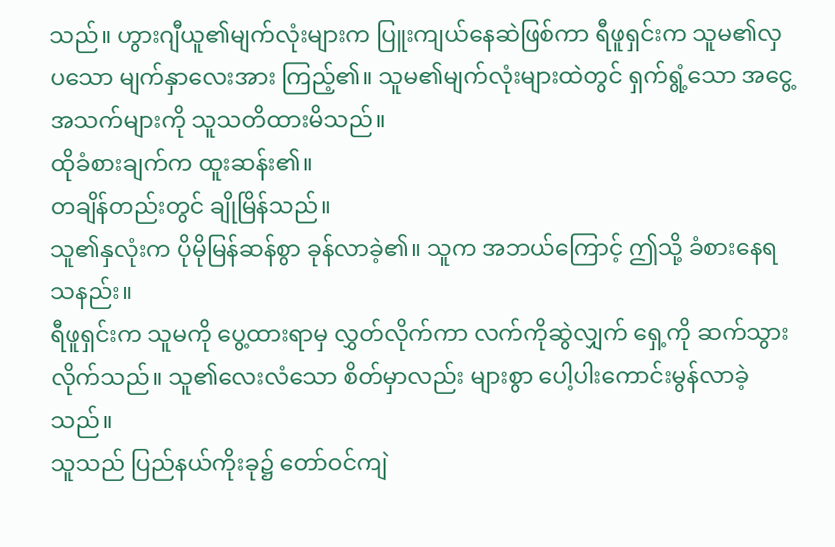သည်။ ဟွားဂျီယူ၏မျက်လုံးများက ပြူးကျယ်နေဆဲဖြစ်ကာ ရီဖူရှင်းက သူမ၏လှပသော မျက်နှာလေးအား ကြည့်၏။ သူမ၏မျက်လုံးများထဲတွင် ရှက်ရွံ့သော အငွေ့အသက်များကို သူသတိထားမိသည်။
ထိုခံစားချက်က ထူးဆန်း၏။
တချိန်တည်းတွင် ချိုမြိန်သည်။
သူ၏နှလုံးက ပိုမိုမြန်ဆန်စွာ ခုန်လာခဲ့၏။ သူက အဘယ်ကြောင့် ဤသို့ ခံစားနေရသနည်း။
ရီဖူရှင်းက သူမကို ပွေ့ထားရာမှ လွှတ်လိုက်ကာ လက်ကိုဆွဲလျှက် ရှေ့ကို ဆက်သွားလိုက်သည်။ သူ၏လေးလံသော စိတ်မှာလည်း များစွာ ပေါ့ပါးကောင်းမွန်လာခဲ့သည်။
သူသည် ပြည်နယ်ကိုးခု၌ တော်ဝင်ကျဲ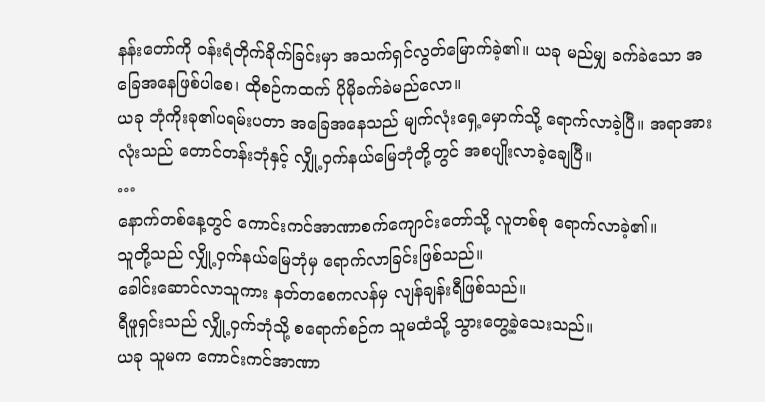နန်းတော်ကို ဝန်းရံတိုက်ခိုက်ခြင်းမှာ အသက်ရှင်လွတ်မြောက်ခဲ့၏။ ယခု မည်မျှ ခက်ခဲသော အခြေအနေဖြစ်ပါစေ၊ ထိုစဉ်ကထက် ပိုမိုခက်ခဲမည်လော။
ယခု ဘုံကိုးခု၏ပရမ်းပတာ အခြေအနေသည် မျက်လုံးရှေ့မှောက်သို့ ရောက်လာခဲ့ပြီ။ အရာအားလုံးသည် တောင်တန်းဘုံနှင့် လျှို့ဝှက်နယ်မြေဘုံတို့တွင် အစပျိုးလာခဲ့ချေပြီ။
…
နောက်တစ်နေ့တွင် ကောင်းကင်အာဏာစက်ကျောင်းတော်သို့ လူတစ်စု ရောက်လာခဲ့၏။
သူတို့သည် လျှို့ဝှက်နယ်မြေဘုံမှ ရောက်လာခြင်းဖြစ်သည်။
ခေါင်းဆောင်လာသူကား နတ်တစေကလန်မှ လျန်ချန်းရီဖြစ်သည်။
ရီဖူရှင်းသည် လျှို့ဝှက်ဘုံသို့ စရောက်စဉ်က သူမထံသို့ သွားတွေ့ခဲ့သေးသည်။
ယခု သူမက ကောင်းကင်အာဏာ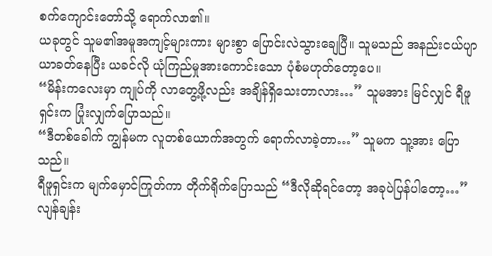စက်ကျောင်းတော်သို့ ရောက်လာ၏။
ယခုတွင် သူမ၏အမူအကျင့်များကား များစွာ ပြောင်းလဲသွားချေပြီ။ သူမသည် အနည်းငယ်ပျာယာခတ်နေပြီး ယခင်လို ယုံကြည်မှုအားကောင်းသော ပုံစံမဟုတ်တော့ပေ။
“မိန်းကလေးမှာ ကျုပ်ကို လာတွေ့ဖို့လည်း အချိန်ရှိသေးတာလား…” သူမအား မြင်လျှင် ရီဖူရှင်းက ပြုံးလျှက်ပြောသည်။
“ဒီတစ်ခေါက် ကျွန်မက လူတစ်ယောက်အတွက် ရောက်လာခဲ့တာ…” သူမက သူ့အား ပြောသည်။
ရီဖူရှင်းက မျက်မှောင်ကြုတ်ကာ တိုက်ရိုက်ပြောသည် “ဒီလိုဆိုရင်တော့ အခုပဲပြန်ပါတော့…”
လျန်ချန်း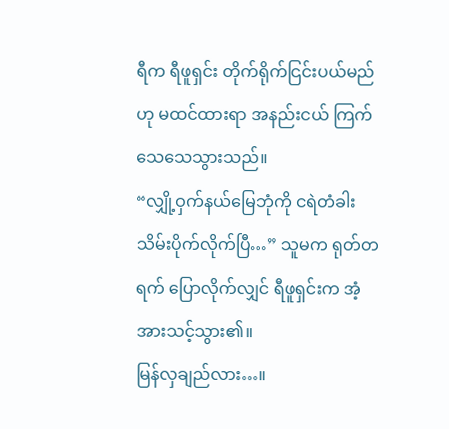ရီက ရီဖူရှင်း တိုက်ရိုက်ငြင်းပယ်မည်ဟု မထင်ထားရာ အနည်းငယ် ကြက်သေသေသွားသည်။
“လျှို့ဝှက်နယ်မြေဘုံကို ငရဲတံခါးသိမ်းပိုက်လိုက်ပြီ…” သူမက ရုတ်တရက် ပြောလိုက်လျှင် ရီဖူရှင်းက အံ့အားသင့်သွား၏။
မြန်လှချည်လား…။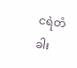ငရဲတံခါး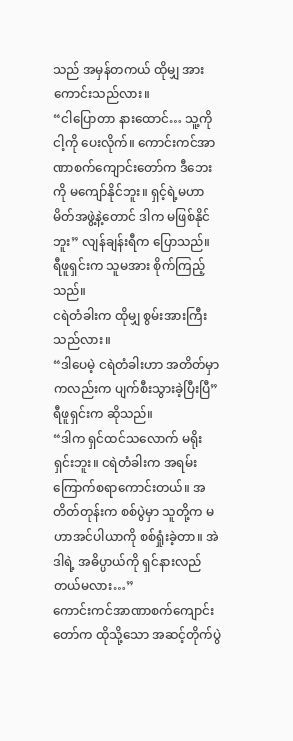သည် အမှန်တကယ် ထိုမျှ အားကောင်းသည်လား။
“ငါပြောတာ နားထောင်… သူ့ကို ငါ့ကို ပေးလိုက်။ ကောင်းကင်အာဏာစက်ကျောင်းတော်က ဒီဘေးကို မကျော်နိုင်ဘူး။ ရှင့်ရဲ့မဟာမိတ်အဖွဲ့နဲ့တောင် ဒါက မဖြစ်နိုင်ဘူး” လျန်ချန်းရီက ပြောသည်။
ရီဖူရှင်းက သူမအား စိုက်ကြည့်သည်။
ငရဲတံခါးက ထိုမျှ စွမ်းအားကြီးသည်လား။
“ဒါပေမဲ့ ငရဲတံခါးဟာ အတိတ်မှာကလည်းက ပျက်စီးသွားခဲ့ပြီးပြီ” ရီဖူရှင်းက ဆိုသည်။
“ဒါက ရှင်ထင်သလောက် မရိုးရှင်းဘူး။ ငရဲတံခါးက အရမ်းကြောက်စရာကောင်းတယ်။ အတိတ်တုန်းက စစ်ပွဲမှာ သူတို့က မဟာအင်ပါယာကို စစ်ရှုံးခဲ့တာ။ အဲဒါရဲ့ အဓိပ္ပာယ်ကို ရှင်နားလည်တယ်မလား…”
ကောင်းကင်အာဏာစက်ကျောင်းတော်က ထိုသို့သော အဆင့်တိုက်ပွဲ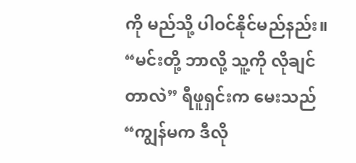ကို မည်သို့ ပါဝင်နိုင်မည်နည်း။
“မင်းတို့ ဘာလို့ သူ့ကို လိုချင်တာလဲ” ရီဖူရှင်းက မေးသည်
“ကျွန်မက ဒီလို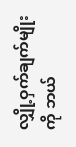လျှို့ဝှက်ချက်မျိုးကို ဘယ်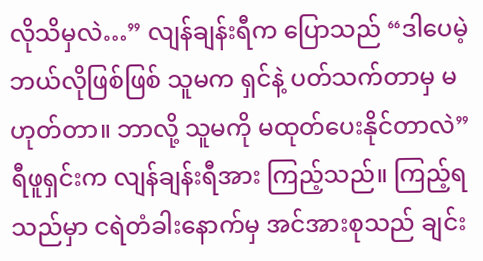လိုသိမှလဲ…” လျန်ချန်းရီက ပြောသည် “ဒါပေမဲ့ ဘယ်လိုဖြစ်ဖြစ် သူမက ရှင်နဲ့ ပတ်သက်တာမှ မဟုတ်တာ။ ဘာလို့ သူမကို မထုတ်ပေးနိုင်တာလဲ”
ရီဖူရှင်းက လျန်ချန်းရီအား ကြည့်သည်။ ကြည့်ရသည်မှာ ငရဲတံခါးနောက်မှ အင်အားစုသည် ချင်း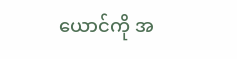ယောင်ကို အ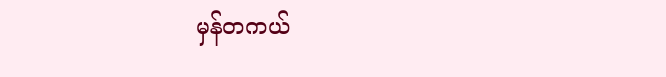မှန်တကယ်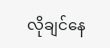လိုချင်နေ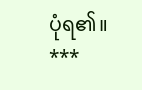ပုံရ၏။
***